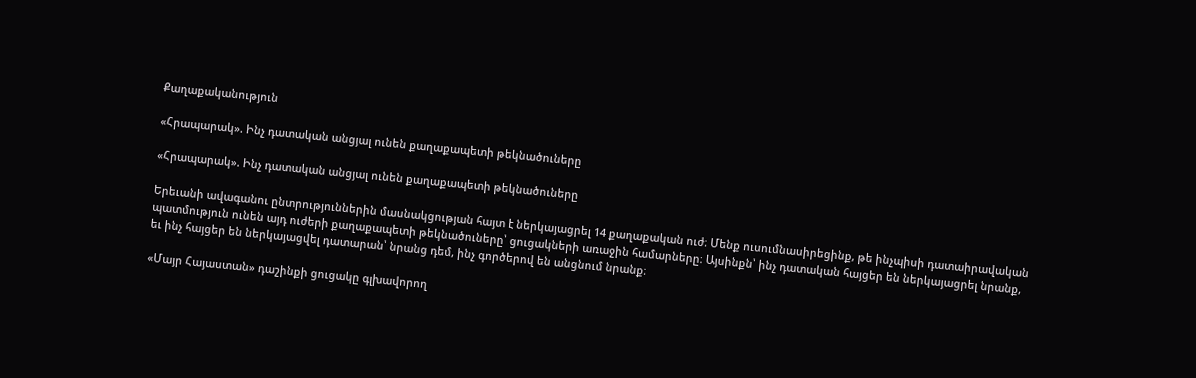Քաղաքականություն

«Հրապարակ». Ինչ դատական անցյալ ունեն քաղաքապետի թեկնածուները

«Հրապարակ». Ինչ դատական անցյալ ունեն քաղաքապետի թեկնածուները

Երեւանի ավագանու ընտրություններին մասնակցության հայտ է ներկայացրել 14 քաղաքական ուժ։ Մենք ուսումնասիրեցինք, թե ինչպիսի դատաիրավական պատմություն ունեն այդ ուժերի քաղաքապետի թեկնածուները՝ ցուցակների առաջին համարները։ Այսինքն՝ ինչ դատական հայցեր են ներկայացրել նրանք, եւ ինչ հայցեր են ներկայացվել դատարան՝ նրանց դեմ, ինչ գործերով են անցնում նրանք։

«Մայր Հայաստան» դաշինքի ցուցակը գլխավորող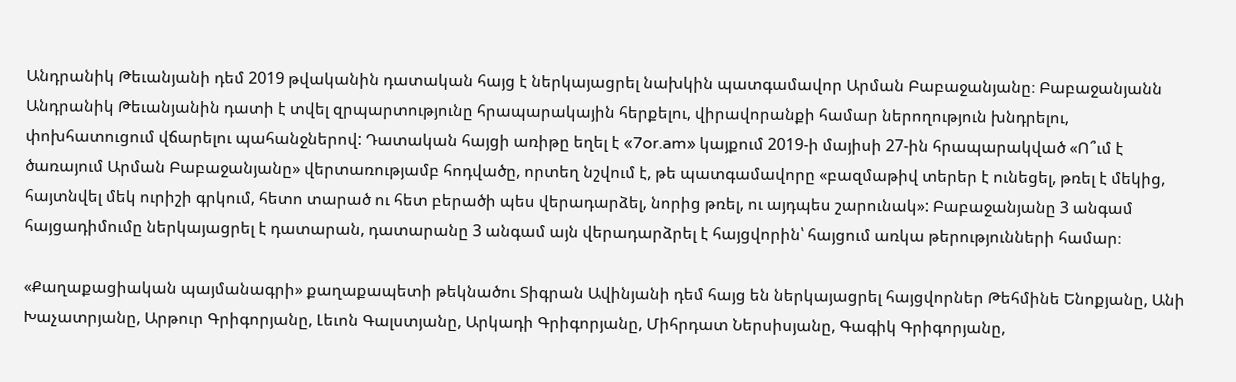Անդրանիկ Թեւանյանի դեմ 2019 թվականին դատական հայց է ներկայացրել նախկին պատգամավոր Արման Բաբաջանյանը։ Բաբաջանյանն Անդրանիկ Թեւանյանին դատի է տվել զրպարտությունը հրապարակային հերքելու, վիրավորանքի համար ներողություն խնդրելու, փոխհատուցում վճարելու պահանջներով: Դատական հայցի առիթը եղել է «7or.am» կայքում 2019-ի մայիսի 27-ին հրապարակված «Ո՞ւմ է ծառայում Արման Բաբաջանյանը» վերտառությամբ հոդվածը, որտեղ նշվում է, թե պատգամավորը «բազմաթիվ տերեր է ունեցել, թռել է մեկից, հայտնվել մեկ ուրիշի գրկում, հետո տարած ու հետ բերածի պես վերադարձել, նորից թռել, ու այդպես շարունակ»: Բաբաջանյանը 3 անգամ հայցադիմումը ներկայացրել է դատարան, դատարանը 3 անգամ այն վերադարձրել է հայցվորին՝ հայցում առկա թերությունների համար։

«Քաղաքացիական պայմանագրի» քաղաքապետի թեկնածու Տիգրան Ավինյանի դեմ հայց են ներկայացրել հայցվորներ Թեհմինե Ենոքյանը, Անի Խաչատրյանը, Արթուր Գրիգորյանը, Լեւոն Գալստյանը, Արկադի Գրիգորյանը, Միհրդատ Ներսիսյանը, Գագիկ Գրիգորյանը,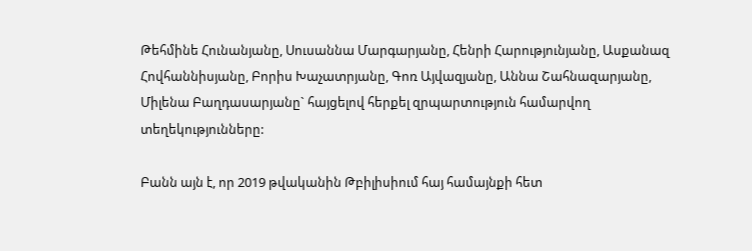Թեհմինե Հունանյանը, Սուսաննա Մարգարյանը, Հենրի Հարությունյանը, Ասքանազ Հովհաննիսյանը, Բորիս Խաչատրյանը, Գոռ Այվազյանը, Աննա Շահնազարյանը, Միլենա Բաղդասարյանը` հայցելով հերքել զրպարտություն համարվող տեղեկությունները:

Բանն այն է, որ 2019 թվականին Թբիլիսիում հայ համայնքի հետ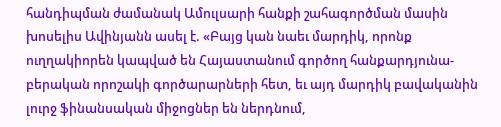հանդիպման ժամանակ Ամուլսարի հանքի շահագործման մասին խոսելիս Ավինյանն ասել է. «Բայց կան նաեւ մարդիկ, որոնք ուղղակիորեն կապված են Հայաստանում գործող հանքարդյունա-բերական որոշակի գործարարների հետ, եւ այդ մարդիկ բավականին լուրջ ֆինանսական միջոցներ են ներդնում,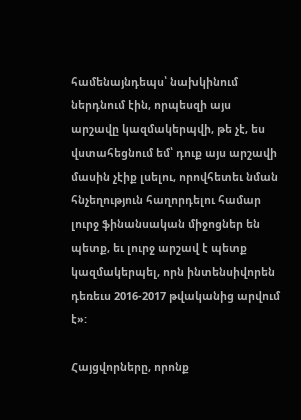համենայնդեպս՝ նախկինում ներդնում էին, որպեսզի այս արշավը կազմակերպվի, թե չէ, ես վստահեցնում եմ՝ դուք այս արշավի մասին չէիք լսելու, որովհետեւ նման հնչեղություն հաղորդելու համար լուրջ ֆինանսական միջոցներ են պետք, եւ լուրջ արշավ է պետք կազմակերպել, որն ինտենսիվորեն դեռեւս 2016-2017 թվականից արվում է»:

Հայցվորները, որոնք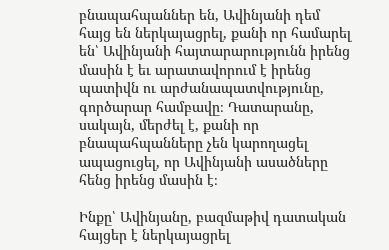բնապահպաններ են, Ավինյանի դեմ հայց են ներկայացրել, քանի որ համարել են՝ Ավինյանի հայտարարությունն իրենց մասին է եւ արատավորում է իրենց պատիվն ու արժանապատվությունը, գործարար համբավը։ Դատարանը, սակայն, մերժել է, քանի որ բնապահպանները չեն կարողացել ապացուցել, որ Ավինյանի ասածները հենց իրենց մասին է։

Ինքը՝ Ավինյանը, բազմաթիվ դատական հայցեր է ներկայացրել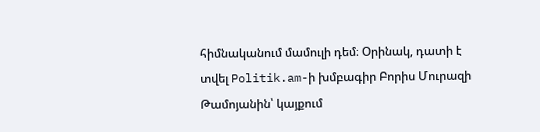հիմնականում մամուլի դեմ։ Օրինակ, դատի է տվել Politik.am-ի խմբագիր Բորիս Մուրազի Թամոյանին՝ կայքում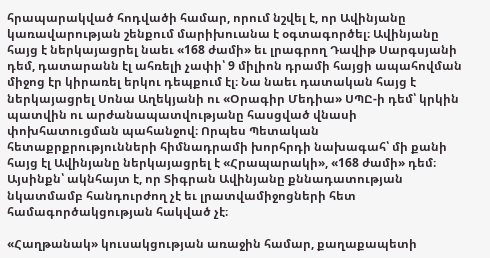հրապարակված հոդվածի համար, որում նշվել է, որ Ավինյանը կառավարության շենքում մարիխուանա է օգտագործել։ Ավինյանը հայց է ներկայացրել նաեւ «168 ժամի» եւ լրագրող Դավիթ Սարգսյանի դեմ, դատարանն էլ ահռելի չափի՝ 9 միլիոն դրամի հայցի ապահովման միջոց էր կիրառել երկու դեպքում էլ։ Նա նաեւ դատական հայց է ներկայացրել Սոնա Աղեկյանի ու «Օրագիր Մեդիա» ՍՊԸ-ի դեմ՝ կրկին պատվին ու արժանապատվությանը հասցված վնասի փոխհատուցման պահանջով։ Որպես Պետական հետաքրքրությունների հիմնադրամի խորհրդի նախագահ՝ մի քանի հայց էլ Ավինյանը ներկայացրել է «Հրապարակի», «168 ժամի» դեմ։ Այսինքն՝ ակնհայտ է, որ Տիգրան Ավինյանը քննադատության նկատմամբ հանդուրժող չէ եւ լրատվամիջոցների հետ համագործակցության հակված չէ։

«Հաղթանակ» կուսակցության առաջին համար, քաղաքապետի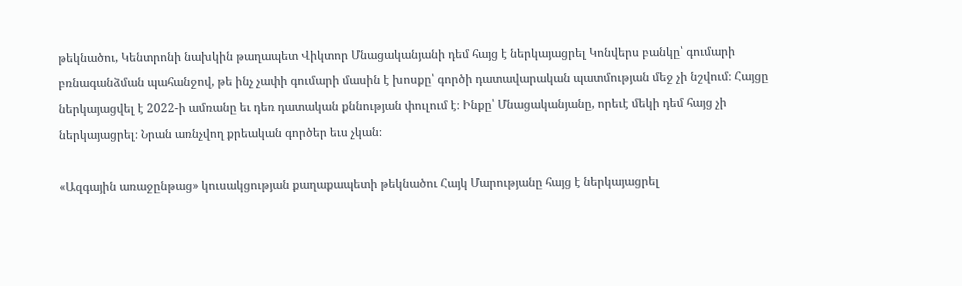թեկնածու, Կենտրոնի նախկին թաղապետ Վիկտոր Մնացականյանի դեմ հայց է ներկայացրել Կոնվերս բանկը՝ գումարի բռնագանձման պահանջով, թե ինչ չափի գումարի մասին է խոսքը՝ գործի դատավարական պատմության մեջ չի նշվում։ Հայցը ներկայացվել է 2022-ի ամռանը եւ դեռ դատական քննության փուլում է։ Ինքը՝ Մնացականյանը, որեւէ մեկի դեմ հայց չի ներկայացրել։ Նրան առնչվող քրեական գործեր եւս չկան։

«Ազգային առաջընթաց» կուսակցության քաղաքապետի թեկնածու Հայկ Մարությանը հայց է ներկայացրել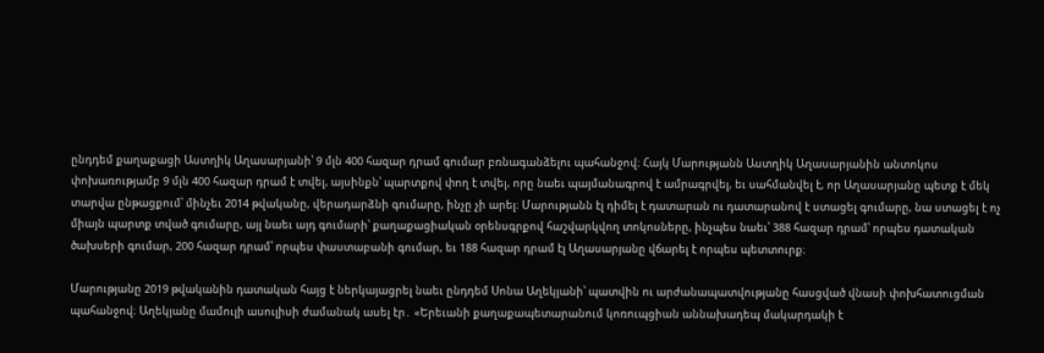ընդդեմ քաղաքացի Աստղիկ Աղասարյանի՝ 9 մլն 400 հազար դրամ գումար բռնագանձելու պահանջով։ Հայկ Մարությանն Աստղիկ Աղասարյանին անտոկոս փոխառությամբ 9 մլն 400 հազար դրամ է տվել, այսինքն՝ պարտքով փող է տվել, որը նաեւ պայմանագրով է ամրագրվել, եւ սահմանվել է, որ Աղասարյանը պետք է մեկ տարվա ընթացքում՝ մինչեւ 2014 թվականը, վերադարձնի գումարը, ինչը չի արել։ Մարությանն էլ դիմել է դատարան ու դատարանով է ստացել գումարը, նա ստացել է ոչ միայն պարտք տված գումարը, այլ նաեւ այդ գումարի՝ քաղաքացիական օրենսգրքով հաշվարկվող տոկոսները, ինչպես նաեւ՝ 388 հազար դրամ՝ որպես դատական ծախսերի գումար, 200 հազար դրամ՝ որպես փաստաբանի գումար, եւ 188 հազար դրամ էլ Աղասարյանը վճարել է որպես պետտուրք։

Մարությանը 2019 թվականին դատական հայց է ներկայացրել նաեւ ընդդեմ Սոնա Աղեկյանի՝ պատվին ու արժանապատվությանը հասցված վնասի փոխհատուցման պահանջով։ Աղեկյանը մամուլի ասուլիսի ժամանակ ասել էր․ «Երեւանի քաղաքապետարանում կոռուպցիան աննախադեպ մակարդակի է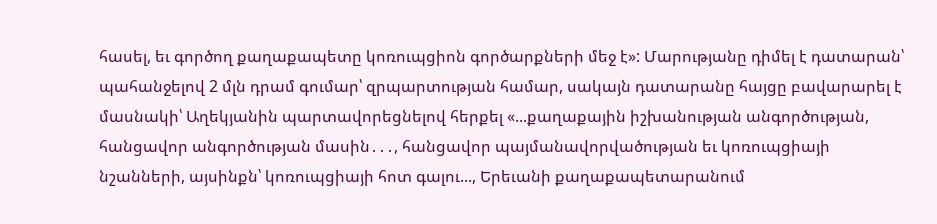հասել, եւ գործող քաղաքապետը կոռուպցիոն գործարքների մեջ է»: Մարությանը դիմել է դատարան՝ պահանջելով 2 մլն դրամ գումար՝ զրպարտության համար, սակայն դատարանը հայցը բավարարել է մասնակի՝ Աղեկյանին պարտավորեցնելով հերքել «...քաղաքային իշխանության անգործության, հանցավոր անգործության մասին․․․, հանցավոր պայմանավորվածության եւ կոռուպցիայի նշանների, այսինքն՝ կոռուպցիայի հոտ գալու..., Երեւանի քաղաքապետարանում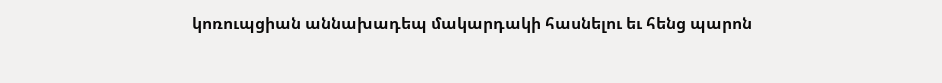կոռուպցիան աննախադեպ մակարդակի հասնելու եւ հենց պարոն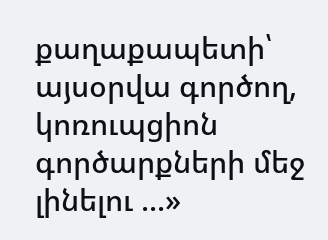քաղաքապետի՝ այսօրվա գործող, կոռուպցիոն գործարքների մեջ լինելու ...»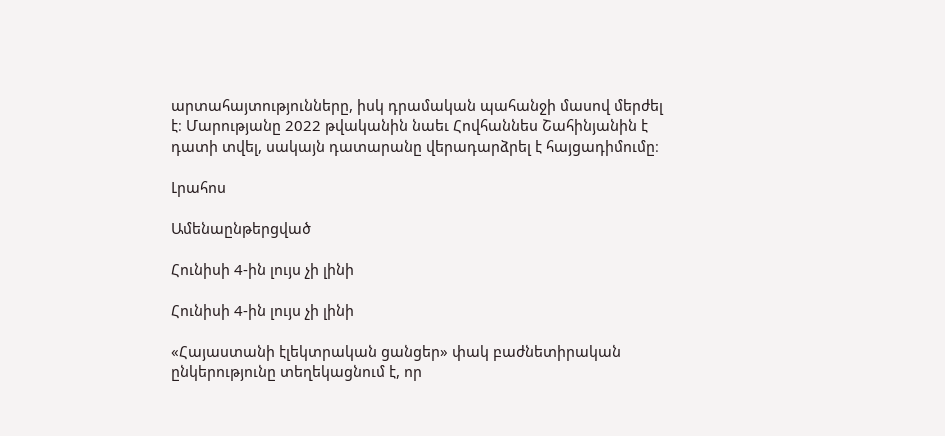արտահայտությունները, իսկ դրամական պահանջի մասով մերժել է։ Մարությանը 2022 թվականին նաեւ Հովհաննես Շահինյանին է դատի տվել, սակայն դատարանը վերադարձրել է հայցադիմումը։

Լրահոս

Ամենաընթերցված

Հունիսի 4-ին լույս չի լինի

Հունիսի 4-ին լույս չի լինի

«Հայաստանի էլեկտրական ցանցեր» փակ բաժնետիրական ընկերությունը տեղեկացնում է, որ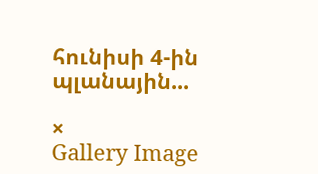հունիսի 4-ին պլանային...

×
Gallery Image